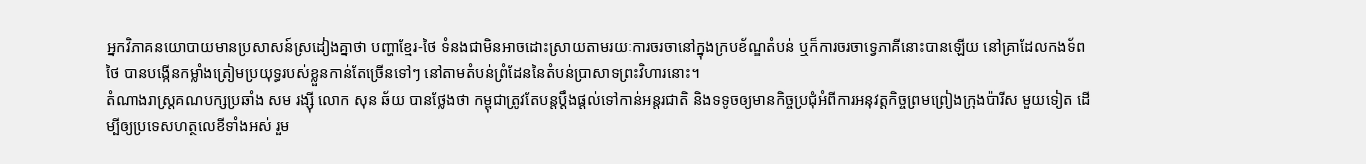អ្នកវិភាគនយោបាយមានប្រសាសន៍ស្រដៀងគ្នាថា បញ្ហាខ្មែរ-ថៃ ទំនងជាមិនអាចដោះស្រាយតាមរយៈការចរចានៅក្នុងក្របខ័ណ្ឌតំបន់ ឬក៏ការចរចាទ្វេភាគីនោះបានឡើយ នៅគ្រាដែលកងទ័ពថៃ បានបង្កើនកម្លាំងត្រៀមប្រយុទ្ធរបស់ខ្លួនកាន់តែច្រើនទៅៗ នៅតាមតំបន់ព្រំដែននៃតំបន់ប្រាសាទព្រះវិហារនោះ។
តំណាងរាស្ត្រគណបក្សប្រឆាំង សម រង្ស៊ី លោក សុន ឆ័យ បានថ្លែងថា កម្ពុជាត្រូវតែបន្តប្ដឹងផ្ដល់ទៅកាន់អន្តរជាតិ និងទទូចឲ្យមានកិច្ចប្រជុំអំពីការអនុវត្តកិច្ចព្រមព្រៀងក្រុងប៉ារីស មួយទៀត ដើម្បីឲ្យប្រទេសហត្ថលេខីទាំងអស់ រួម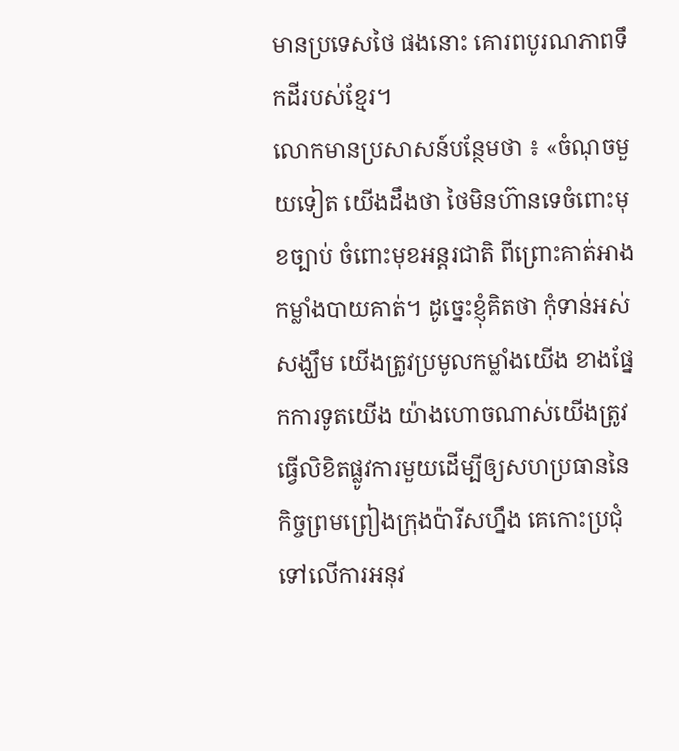មានប្រទេសថៃ ផងនោះ គោរពបូរណភាពទឹកដីរបស់ខ្មែរ។
លោកមានប្រសាសន៍បន្ថែមថា ៖ «ចំណុចមួយទៀត យើងដឹងថា ថៃមិនហ៊ានទេចំពោះមុខច្បាប់ ចំពោះមុខអន្តរជាតិ ពីព្រោះគាត់អាងកម្លាំងបាយគាត់។ ដូច្នេះខ្ញុំគិតថា កុំទាន់អស់សង្ឃឹម យើងត្រូវប្រមូលកម្លាំងយើង ខាងផ្នែកការទូតយើង យ៉ាងហោចណាស់យើងត្រូវធ្វើលិខិតផ្លូវការមួយដើម្បីឲ្យសហប្រធាននៃកិច្ចព្រមព្រៀងក្រុងប៉ារីសហ្នឹង គេកោះប្រជុំទៅលើការអនុវ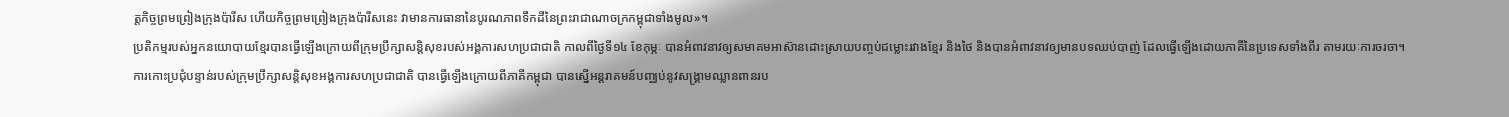ត្តកិច្ចព្រមព្រៀងក្រុងប៉ារីស ហើយកិច្ចព្រមព្រៀងក្រុងប៉ារីសនេះ វាមានការធានានៃបូរណភាពទឹកដីនៃព្រះរាជាណាចក្រកម្ពុជាទាំងមូល»។
ប្រតិកម្មរបស់អ្នកនយោបាយខ្មែរបានធ្វើឡើងក្រោយពីក្រុមប្រឹក្សាសន្តិសុខរបស់អង្គការសហប្រជាជាតិ កាលពីថ្ងៃទី១៤ ខែកុម្ភៈ បានអំពាវនាវឲ្យសមាគមអាស៊ានដោះស្រាយបញ្ចប់ជម្លោះរវាងខ្មែរ និងថៃ និងបានអំពាវនាវឲ្យមានបទឈប់បាញ់ ដែលធ្វើឡើងដោយភាគីនៃប្រទេសទាំងពីរ តាមរយៈការចរចា។
ការកោះប្រជុំបន្ទាន់របស់ក្រុមប្រឹក្សាសន្តិសុខអង្គការសហប្រជាជាតិ បានធ្វើឡើងក្រោយពីភាគីកម្ពុជា បានស្នើអន្តរាគមន៍បញ្ឈប់នូវសង្គ្រាមឈ្លានពានរប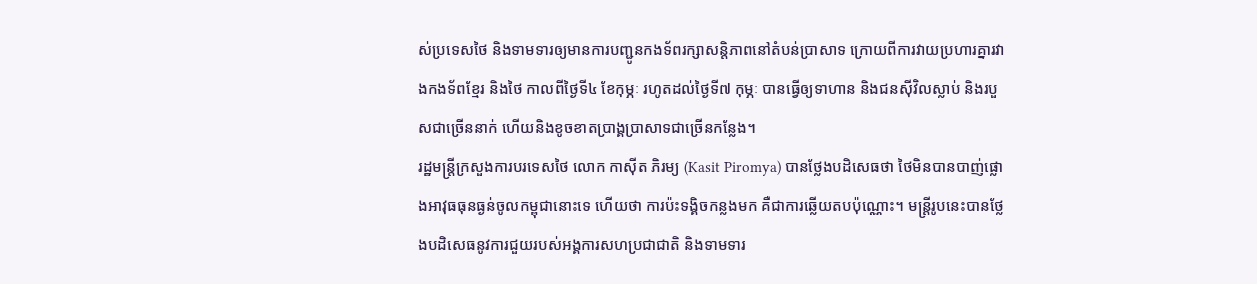ស់ប្រទេសថៃ និងទាមទារឲ្យមានការបញ្ជូនកងទ័ពរក្សាសន្តិភាពនៅតំបន់ប្រាសាទ ក្រោយពីការវាយប្រហារគ្នារវាងកងទ័ពខ្មែរ និងថៃ កាលពីថ្ងៃទី៤ ខែកុម្ភៈ រហូតដល់ថ្ងៃទី៧ កុម្ភៈ បានធ្វើឲ្យទាហាន និងជនស៊ីវិលស្លាប់ និងរបួសជាច្រើននាក់ ហើយនិងខូចខាតប្រាង្គប្រាសាទជាច្រើនកន្លែង។
រដ្ឋមន្ត្រីក្រសួងការបរទេសថៃ លោក កាស៊ីត ភិរម្យ (Kasit Piromya) បានថ្លែងបដិសេធថា ថៃមិនបានបាញ់ផ្លោងអាវុធធុនធ្ងន់ចូលកម្ពុជានោះទេ ហើយថា ការប៉ះទង្គិចកន្លងមក គឺជាការឆ្លើយតបប៉ុណ្ណោះ។ មន្ត្រីរូបនេះបានថ្លែងបដិសេធនូវការជួយរបស់អង្គការសហប្រជាជាតិ និងទាមទារ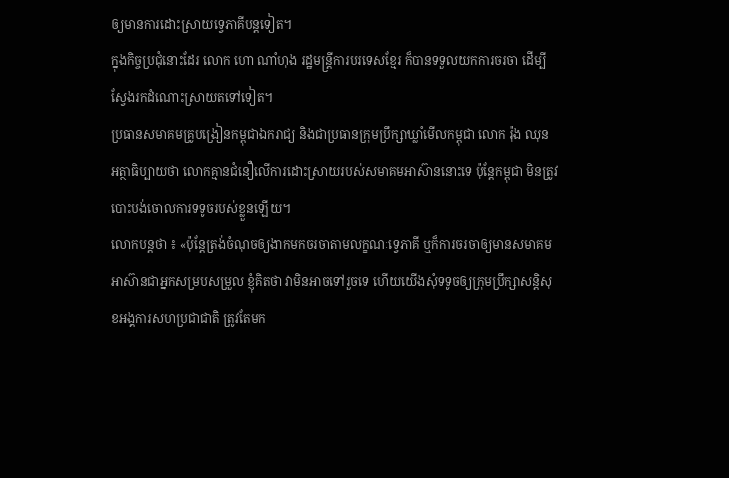ឲ្យមានការដោះស្រាយទ្វេភាគីបន្តទៀត។
ក្នុងកិច្ចប្រជុំនោះដែរ លោក ហោ ណាំហុង រដ្ឋមន្ត្រីការបរទេសខ្មែរ ក៏បានទទួលយកការចរចា ដើម្បីស្វែងរកដំណោះស្រាយតទៅទៀត។
ប្រធានសមាគមគ្រូបង្រៀនកម្ពុជាឯករាជ្យ និងជាប្រធានក្រុមប្រឹក្សាឃ្លាំមើលកម្ពុជា លោក រ៉ុង ឈុន អត្ថាធិប្បាយថា លោកគ្មានជំនឿលើការដោះស្រាយរបស់សមាគមអាស៊ាននោះទេ ប៉ុន្តែកម្ពុជា មិនត្រូវបោះបង់ចោលការទទូចរបស់ខ្លួនឡើយ។
លោកបន្តថា ៖ «ប៉ុន្តែត្រង់ចំណុចឲ្យងាកមកចរចាតាមលក្ខណៈទ្វេភាគី ឬក៏ការចរចាឲ្យមានសមាគមអាស៊ានជាអ្នកសម្របសម្រួល ខ្ញុំគិតថា វាមិនអាចទៅរួចទេ ហើយយើងសុំទទូចឲ្យក្រុមប្រឹក្សាសន្តិសុខអង្គការសហប្រជាជាតិ ត្រូវតែមក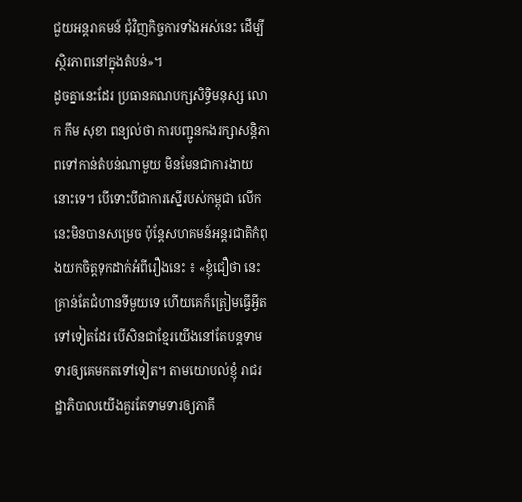ជួយអន្តរាគមន៍ ជុំវិញកិច្ចការទាំងអស់នេះ ដើម្បីស្ថិរភាពនៅក្នុងតំបន់»។
ដូចគ្នានេះដែរ ប្រធានគណបក្សសិទ្ធិមនុស្ស លោក កឹម សុខា ពន្យល់ថា ការបញ្ជូនកងរក្សាសន្តិភាពទៅកាន់តំបន់ណាមួយ មិនមែនជាការងាយនោះទេ។ បើទោះបីជាការស្នើរបស់កម្ពុជា លើកនេះមិនបានសម្រេច ប៉ុន្តែសហគមន៍អន្តរជាតិកំពុងយកចិត្តទុកដាក់អំពីរឿងនេះ ៖ «ខ្ញុំជឿថា នេះគ្រាន់តែជំហានទីមួយទេ ហើយគេក៏ត្រៀមធ្វើអ្វីតទៅទៀតដែរ បើសិនជាខ្មែរយើងនៅតែបន្តទាមទារឲ្យគេមកតទៅទៀត។ តាមយោបល់ខ្ញុំ រាជរដ្ឋាភិបាលយើងគួរតែទាមទារឲ្យភាគី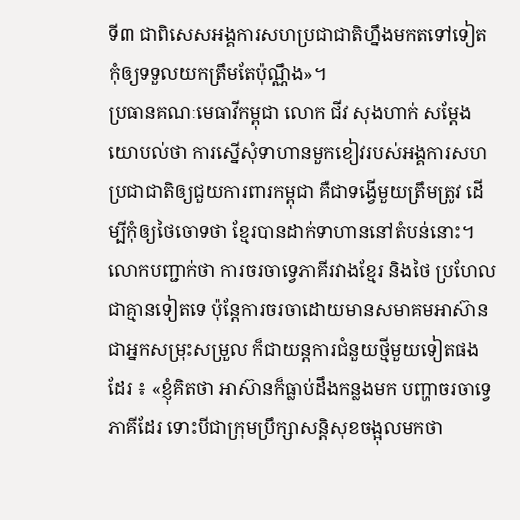ទី៣ ជាពិសេសអង្គការសហប្រជាជាតិហ្នឹងមកតទៅទៀត កុំឲ្យទទួលយកត្រឹមតែប៉ុណ្ណឹង»។
ប្រធានគណៈមេធាវីកម្ពុជា លោក ជីវ សុងហាក់ សម្ដែងយោបល់ថា ការស្នើសុំទាហានមួកខៀវរបស់អង្គការសហប្រជាជាតិឲ្យជួយការពារកម្ពុជា គឺជាទង្វើមួយត្រឹមត្រូវ ដើម្បីកុំឲ្យថៃចោទថា ខ្មែរបានដាក់ទាហាននៅតំបន់នោះ។
លោកបញ្ជាក់ថា ការចរចាទ្វេភាគីរវាងខ្មែរ និងថៃ ប្រហែលជាគ្មានទៀតទេ ប៉ុន្តែការចរចាដោយមានសមាគមអាស៊ាន ជាអ្នកសម្រុះសម្រួល ក៏ជាយន្តការជំនួយថ្មីមួយទៀតផងដែរ ៖ «ខ្ញុំគិតថា អាស៊ានក៏ធ្លាប់ដឹងកន្លងមក បញ្ហាចរចាទ្វេភាគីដែរ ទោះបីជាក្រុមប្រឹក្សាសន្តិសុខចង្អុលមកថា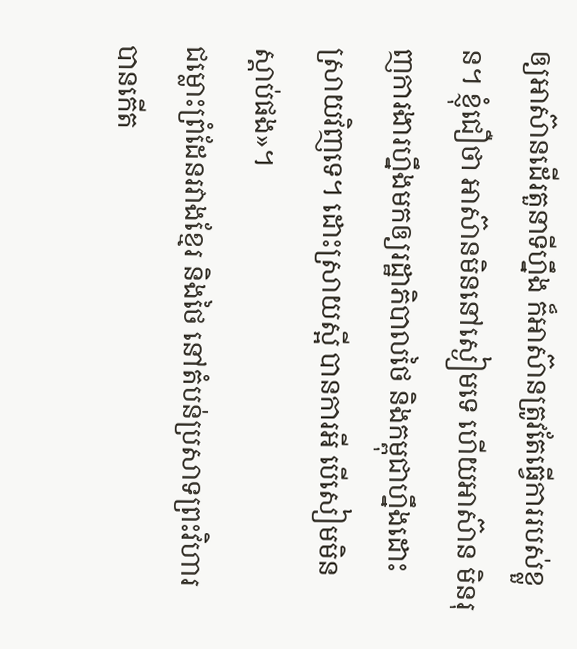ឲ្យអាស៊ានដើរតួនាទីហ្នឹង ក៏អាស៊ានត្រូវតែធ្វើការរបស់ខ្លួន។ ខ្ញុំជឿថា អាស៊ានមិននៅស្ងៀមទេ ហើយអាស៊ាន មិនរុញការងារហ្នឹងមកឲ្យរដ្ឋាភិបាលថៃ និងកម្ពុជាហ្នឹងដោះស្រាយវិញទេ។ ដោះស្រាយស្អី បានការអី បើសៀមមិនស្ដាប់ផង»។
ជម្លោះព្រំដែនរវាងខ្មែរ និងថៃ នៅតំបន់ប្រសាទព្រះវិហារ បានកើត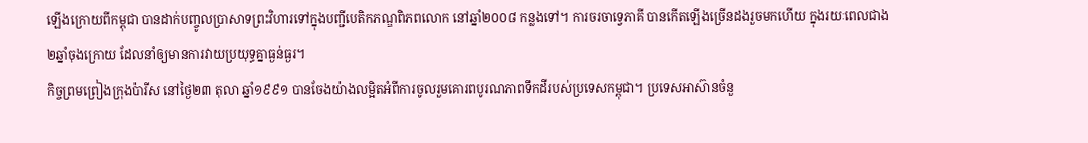ឡើងក្រោយពីកម្ពុជា បានដាក់បញ្ចូលប្រាសាទព្រះវិហារទៅក្នុងបញ្ជីបេតិកភណ្ឌពិភពលោក នៅឆ្នាំ២០០៨ កន្លងទៅ។ ការចរចាទ្វេភាគី បានកើតឡើងច្រើនដងរួចមកហើយ ក្នុងរយៈពេលជាង ២ឆ្នាំចុងក្រោយ ដែលនាំឲ្យមានការវាយប្រយុទ្ធគ្នាធ្ងន់ធ្ងរ។
កិច្ចព្រមព្រៀងក្រុងប៉ារីស នៅថ្ងៃ២៣ តុលា ឆ្នាំ១៩៩១ បានចែងយ៉ាងលម្អិតអំពីការចូលរួមគោរពបូរណភាពទឹកដីរបស់ប្រទេសកម្ពុជា។ ប្រទេសអាស៊ានចំនួ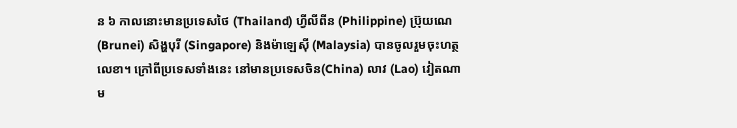ន ៦ កាលនោះមានប្រទេសថៃ (Thailand) ហ្វីលីពីន (Philippine) ប្រ៊ុយណេ (Brunei) សិង្ហបុរី (Singapore) និងម៉ាឡេស៊ី (Malaysia) បានចូលរួមចុះហត្ថលេខា។ ក្រៅពីប្រទេសទាំងនេះ នៅមានប្រទេសចិន(China) លាវ (Lao) វៀតណាម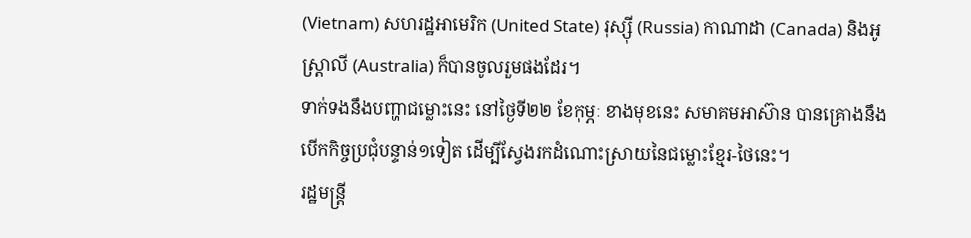(Vietnam) សហរដ្ឋអាមេរិក (United State) រុស្ស៊ី (Russia) កាណាដា (Canada) និងអូស្ត្រាលី (Australia) ក៏បានចូលរួមផងដែរ។
ទាក់ទងនឹងបញ្ហាជម្លោះនេះ នៅថ្ងៃទី២២ ខែកុម្ភៈ ខាងមុខនេះ សមាគមអាស៊ាន បានគ្រោងនឹងបើកកិច្ចប្រជុំបន្ទាន់១ទៀត ដើម្បីស្វែងរកដំណោះស្រាយនៃជម្លោះខ្មែរ-ថៃនេះ។
រដ្ឋមន្ត្រី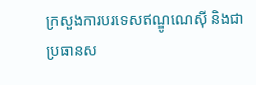ក្រសួងការបរទេសឥណ្ឌូណេស៊ី និងជាប្រធានស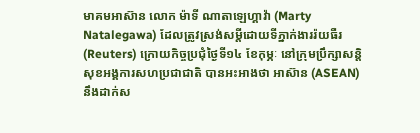មាគមអាស៊ាន លោក ម៉ាទី ណាតាឡេហ្គាវ៉ា (Marty Natalegawa) ដែលត្រូវស្រង់សម្ដីដោយទីភ្នាក់ងាររ៉យធឺរ (Reuters) ក្រោយកិច្ចប្រជុំថ្ងៃទី១៤ ខែកុម្ភៈ នៅក្រុមប្រឹក្សាសន្តិសុខអង្គការសហប្រជាជាតិ បានអះអាងថា អាស៊ាន (ASEAN) នឹងដាក់ស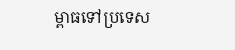ម្ពាធទៅប្រទេស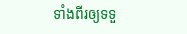ទាំងពីរឲ្យទទួ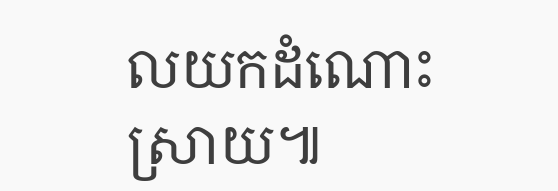លយកដំណោះស្រាយ៕